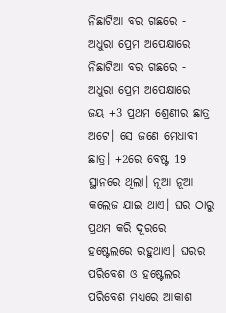ନିଛାଟିଆ ବର ଗଛରେ - ଅଧୁରା ପ୍ରେମ ଅପେକ୍ଷାରେ
ନିଛାଟିଆ ବର ଗଛରେ - ଅଧୁରା ପ୍ରେମ ଅପେକ୍ଷାରେ
ଜୟ +3 ପ୍ରଥମ ଶ୍ରେଣୀର ଛାତ୍ର ଅଟେ। ସେ ଜଣେ ମେଧାବୀ ଛାତ୍ର। +2ରେ ବେଷ୍ଟ 19 ସ୍ଥାନରେ ଥିଲା। ନୂଆ ନୂଆ କଲେଜ ଯାଇ ଥାଏ। ଘର ଠାରୁ ପ୍ରଥମ କରି ଦୂରରେ ହଷ୍ଟେଲରେ ରହୁଥାଏ। ଘରର ପରିବେଶ ଓ ହଷ୍ଟେଲର ପରିବେଶ ମଧ୍ୟରେ ଆକାଶ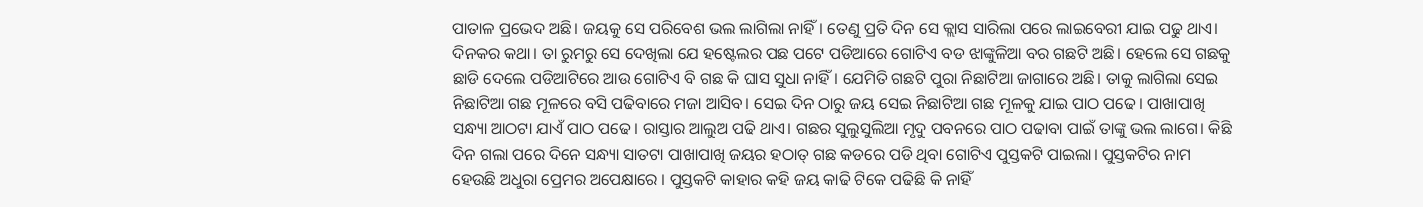ପାତାଳ ପ୍ରଭେଦ ଅଛି। ଜୟକୁ ସେ ପରିବେଶ ଭଲ ଲାଗିଲା ନାହିଁ। ତେଣୁ ପ୍ରତି ଦିନ ସେ କ୍ଲାସ ସାରିଲା ପରେ ଲାଇବେରୀ ଯାଇ ପଢୁ ଥାଏ।
ଦିନକର କଥା। ତା ରୁମରୁ ସେ ଦେଖିଲା ଯେ ହଷ୍ଟେଲର ପଛ ପଟେ ପଡିଆରେ ଗୋଟିଏ ବଡ ଝାଙ୍କୁଳିଆ ବର ଗଛଟି ଅଛି। ହେଲେ ସେ ଗଛକୁ ଛାଡି ଦେଲେ ପଡିଆଟିରେ ଆଉ ଗୋଟିଏ ବି ଗଛ କି ଘାସ ସୁଧା ନାହିଁ। ଯେମିତି ଗଛଟି ପୁରା ନିଛାଟିଆ ଜାଗାରେ ଅଛି। ତାକୁ ଲାଗିଲା ସେଇ ନିଛାଟିଆ ଗଛ ମୂଳରେ ବସି ପଢିବାରେ ମଜା ଆସିବ। ସେଇ ଦିନ ଠାରୁ ଜୟ ସେଇ ନିଛାଟିଆ ଗଛ ମୂଳକୁ ଯାଇ ପାଠ ପଢେ। ପାଖାପାଖି ସନ୍ଧ୍ୟା ଆଠଟା ଯାଏଁ ପାଠ ପଢେ। ରାସ୍ତାର ଆଲୁଅ ପଢି ଥାଏ। ଗଛର ସୁଲୁସୁଲିଆ ମୃଦୁ ପବନରେ ପାଠ ପଢାବା ପାଇଁ ତାଙ୍କୁ ଭଲ ଲାଗେ। କିଛି ଦିନ ଗଲା ପରେ ଦିନେ ସନ୍ଧ୍ୟା ସାତଟା ପାଖାପାଖି ଜୟର ହଠାତ୍ ଗଛ କଡରେ ପଡି ଥିବା ଗୋଟିଏ ପୁସ୍ତକଟି ପାଇଲା। ପୁସ୍ତକଟିର ନାମ ହେଉଛି ଅଧୁରା ପ୍ରେମର ଅପେକ୍ଷାରେ । ପୁସ୍ତକଟି କାହାର କହି ଜୟ କାଢି ଟିକେ ପଢିଛି କି ନାହିଁ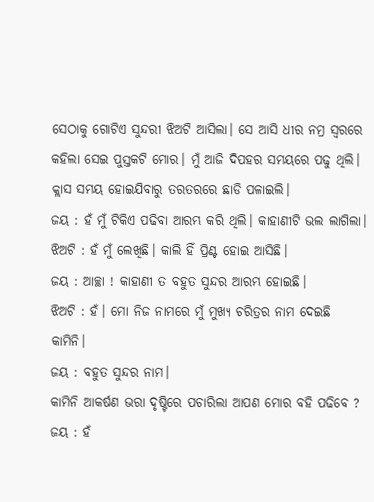ସେଠାକୁ ଗୋଟିଏ ସୁନ୍ଦରୀ ଝିଅଟି ଆସିଲା। ସେ ଆସି ଧୀର ନମ୍ର ସ୍ୱରରେ କହିଲା ସେଇ ପୁସ୍ତକଟି ମୋର। ମୁଁ ଆଜି ଦିପହର ସମୟରେ ପଢୁ ଥିଲି। କ୍ଲାସ ସମୟ ହୋଇଯିବାରୁ ତରତରରେ ଛାଡି ପଳାଇଲି।
ଜୟ : ହଁ ମୁଁ ଟିକିଏ ପଢିବା ଆରମ୍ଭ କରି ଥିଲି। କାହାଣୀଟି ଭଲ ଲାଗିଲା।
ଝିଅଟି : ହଁ ମୁଁ ଲେଖିଛି। କାଲି ହିଁ ପ୍ରିଣ୍ଟ ହୋଇ ଆସିଛି।
ଜୟ : ଆଚ୍ଛା ! କାହାଣୀ ତ ବହୁତ ସୁନ୍ଦର ଆରମ୍ଭ ହୋଇଛି।
ଝିଅଟି : ହଁ। ମୋ ନିଜ ନାମରେ ମୁଁ ମୁଖ୍ୟ ଚରିତ୍ରର ନାମ ଦେଇଛି କାମିନି।
ଜୟ : ବହୁତ ସୁନ୍ଦର ନାମ।
କାମିନି ଆକର୍ଷଣ ଭରା ଦୃଷ୍ଟିରେ ପଚାରିଲା ଆପଣ ମୋର ବହି ପଢିବେ ?
ଜୟ : ହଁ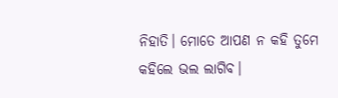ନିହାତି। ମୋତେ ଆପଣ ନ କହି ତୁମେ କହିଲେ ଭଲ ଲାଗିବ।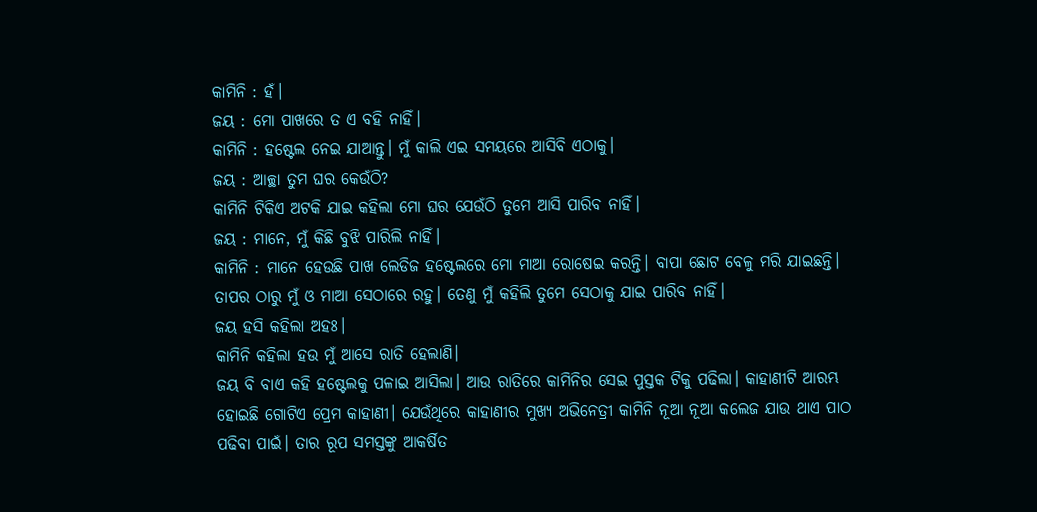କାମିନି : ହଁ।
ଜୟ : ମୋ ପାଖରେ ତ ଏ ବହି ନାହିଁ।
କାମିନି : ହଷ୍ଟେଲ ନେଇ ଯାଆନ୍ତୁ। ମୁଁ କାଲି ଏଇ ସମୟରେ ଆସିବି ଏଠାକୁ।
ଜୟ : ଆଚ୍ଛା ତୁମ ଘର କେଉଁଠି?
କାମିନି ଟିକିଏ ଅଟକି ଯାଇ କହିଲା ମୋ ଘର ଯେଉଁଠି ତୁମେ ଆସି ପାରିବ ନାହିଁ।
ଜୟ : ମାନେ, ମୁଁ କିଛି ବୁଝି ପାରିଲି ନାହିଁ।
କାମିନି : ମାନେ ହେଉଛି ପାଖ ଲେଡିଜ ହଷ୍ଟେଲରେ ମୋ ମାଆ ରୋଷେଇ କରନ୍ତି। ବାପା ଛୋଟ ବେଳୁ ମରି ଯାଇଛନ୍ତି। ତାପର ଠାରୁ ମୁଁ ଓ ମାଆ ସେଠାରେ ରହୁ। ତେଣୁ ମୁଁ କହିଲି ତୁମେ ସେଠାକୁ ଯାଇ ପାରିବ ନାହିଁ।
ଜୟ ହସି କହିଲା ଅହଃ।
କାମିନି କହିଲା ହଉ ମୁଁ ଆସେ ରାତି ହେଲାଣି।
ଜୟ ବି ବାଏ କହି ହଷ୍ଟେଲକୁ ପଳାଇ ଆସିଲା। ଆଉ ରାତିରେ କାମିନିର ସେଇ ପୁସ୍ତକ ଟିକୁ ପଢିଲା। କାହାଣୀଟି ଆରମ୍ଭ ହୋଇଛି ଗୋଟିଏ ପ୍ରେମ କାହାଣୀ। ଯେଉଁଥିରେ କାହାଣୀର ମୁଖ୍ୟ ଅଭିନେତ୍ରୀ କାମିନି ନୂଆ ନୂଆ କଲେଜ ଯାଉ ଥାଏ ପାଠ ପଢିବା ପାଇଁ। ତାର ରୂପ ସମସ୍ତଙ୍କୁ ଆକର୍ଷିତ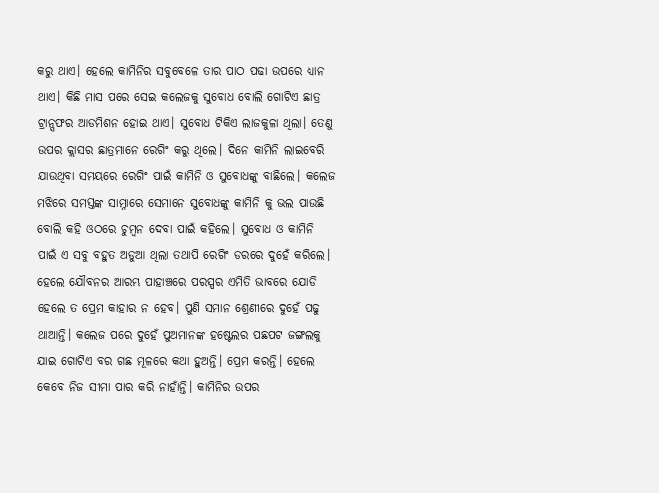କରୁ ଥାଏ। ହେଲେ କାମିନିର ସବୁବେଳେ ତାର ପାଠ ପଢା ଉପରେ ଧ୍ୟାନ ଥାଏ। କିଛି ମାସ ପରେ ସେଇ କଲେଜକୁ ସୁବୋଧ ବୋଲି ଗୋଟିଏ ଛାତ୍ର ଟ୍ରାନ୍ସଫର ଆଡମିଶନ ହୋଇ ଥାଏ। ସୁବୋଧ ଟିକିଏ ଲାଜକୁଳା ଥିଲା। ତେଣୁ ଉପର କ୍ଲାସର ଛାତ୍ରମାନେ ରେଗିଂ କରୁ ଥିଲେ। ଦିନେ କାମିନି ଲାଇବେରି ଯାଉଥିବା ସମୟରେ ରେଗିଂ ପାଇଁ କାମିନି ଓ ସୁବୋଧଙ୍କୁ ବାଛିଲେ। କଲେଜ ମଝିରେ ସମସ୍ତଙ୍କ ସାମ୍ନାରେ ସେମାନେ ସୁବୋଧଙ୍କୁ କାମିନି କୁ ଭଲ ପାଉଛି ବୋଲି କହି ଓଠରେ ଚୁମ୍ବନ ଦେବା ପାଇଁ କହିଲେ। ସୁବୋଧ ଓ କାମିନି ପାଇଁ ଏ ସବୁ ବହୁତ ଅଡୁଆ ଥିଲା ତଥାପି ରେଗିଂ ଡରରେ ଦୁହେଁ କରିଲେ। ହେଲେ ଯୌବନର ଆରମ୍ଭ ପାହାଞ୍ଚରେ ପରସ୍ପର ଏମିତି ଭାବରେ ଯୋଡି ହେଲେ ତ ପ୍ରେମ କାହାର ନ ହେବ। ପୁଣି ସମାନ ଶ୍ରେଣୀରେ ଦୁହେଁ ପଢୁ ଥାଆନ୍ତି। କଲେଜ ପରେ ଦୁହେଁ ପୁଅମାନଙ୍କ ହଷ୍ଟେଲର ପଛପଟ ଜଙ୍ଗଲକୁ ଯାଇ ଗୋଟିଏ ବର ଗଛ ମୂଳରେ କଥା ହୁଅନ୍ତି। ପ୍ରେମ କରନ୍ତି। ହେଲେ କେବେ ନିଜ ସୀମା ପାର କରି ନାହାଁନ୍ତି। କାମିନିର ଉପର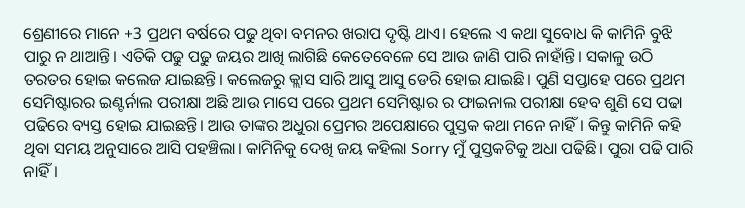ଶ୍ରେଣୀରେ ମାନେ +3 ପ୍ରଥମ ବର୍ଷରେ ପଢୁ ଥିବା ବମନର ଖରାପ ଦୃଷ୍ଟି ଥାଏ। ହେଲେ ଏ କଥା ସୁବୋଧ କି କାମିନି ବୁଝି ପାରୁ ନ ଥାଆନ୍ତି। ଏତିକି ପଢୁ ପଢୁ ଜୟର ଆଖି ଲାଗିଛି କେତେବେଳେ ସେ ଆଉ ଜାଣି ପାରି ନାହାଁନ୍ତି। ସକାଳୁ ଉଠି ତରତର ହୋଇ କଲେଜ ଯାଇଛନ୍ତି। କଲେଜରୁ କ୍ଲାସ ସାରି ଆସୁ ଆସୁ ଡେରି ହୋଇ ଯାଇଛି। ପୁଣି ସପ୍ତାହେ ପରେ ପ୍ରଥମ ସେମିଷ୍ଟାରର ଇଣ୍ଟର୍ନାଲ ପରୀକ୍ଷା ଅଛି ଆଉ ମାସେ ପରେ ପ୍ରଥମ ସେମିଷ୍ଟାର ର ଫାଇନାଲ ପରୀକ୍ଷା ହେବ ଶୁଣି ସେ ପଢା ପଢିରେ ବ୍ୟସ୍ତ ହୋଇ ଯାଇଛନ୍ତି। ଆଉ ତାଙ୍କର ଅଧୁରା ପ୍ରେମର ଅପେକ୍ଷାରେ ପୁସ୍ତକ କଥା ମନେ ନାହିଁ। କିନ୍ତୁ କାମିନି କହି ଥିବା ସମୟ ଅନୁସାରେ ଆସି ପହଞ୍ଚିଲା। କାମିନିକୁ ଦେଖି ଜୟ କହିଲା Sorry ମୁଁ ପୁସ୍ତକଟିକୁ ଅଧା ପଢିଛି। ପୁରା ପଢି ପାରି ନାହିଁ।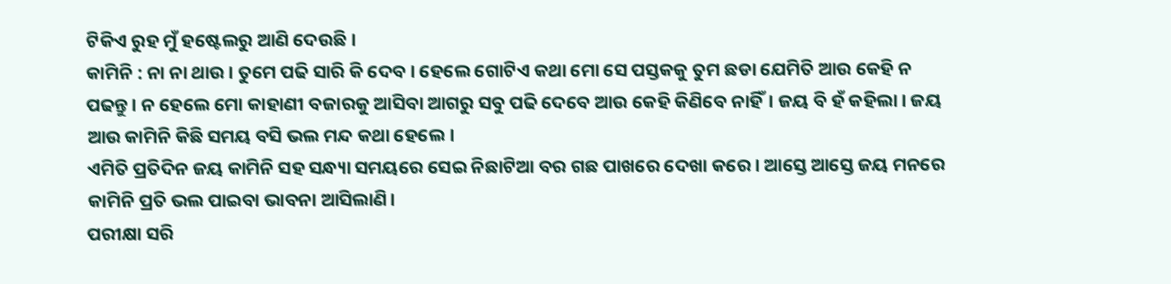ଟିକିଏ ରୁହ ମୁଁ ହଷ୍ଟେଲରୁ ଆଣି ଦେଉଛି।
କାମିନି : ନା ନା ଥାଉ। ତୁମେ ପଢି ସାରି କି ଦେବ। ହେଲେ ଗୋଟିଏ କଥା ମୋ ସେ ପସ୍ତକକୁ ତୁମ ଛଡା ଯେମିତି ଆଉ କେହି ନ ପଢନ୍ତୁ। ନ ହେଲେ ମୋ କାହାଣୀ ବଜାରକୁ ଆସିବା ଆଗରୁ ସବୁ ପଢି ଦେବେ ଆଉ କେହି କିଣିବେ ନାହିଁ। ଜୟ ବି ହଁ କହିଲା। ଜୟ ଆଉ କାମିନି କିଛି ସମୟ ବସି ଭଲ ମନ୍ଦ କଥା ହେଲେ।
ଏମିତି ପ୍ରତିଦିନ ଜୟ କାମିନି ସହ ସନ୍ଧ୍ୟା ସମୟରେ ସେଇ ନିଛାଟିଆ ବର ଗଛ ପାଖରେ ଦେଖା କରେ। ଆସ୍ତେ ଆସ୍ତେ ଜୟ ମନରେ କାମିନି ପ୍ରତି ଭଲ ପାଇବା ଭାବନା ଆସିଲାଣି।
ପରୀକ୍ଷା ସରି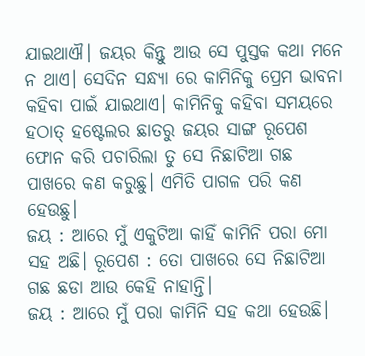ଯାଇଥାଐ। ଜୟର କିନ୍ତୁ ଆଉ ସେ ପୁସ୍ତକ କଥା ମନେ ନ ଥାଏ। ସେଦିନ ସନ୍ଧ୍ୟା ରେ କାମିନିକୁ ପ୍ରେମ ଭାବନା କହିବା ପାଇଁ ଯାଇଥାଏ। କାମିନିକୁ କହିବା ସମୟରେ ହଠାତ୍ ହଷ୍ଟେଲର ଛାତରୁ ଜୟର ସାଙ୍ଗ ରୂପେଶ ଫୋନ କରି ପଚାରିଲା ତୁ ସେ ନିଛାଟିଆ ଗଛ ପାଖରେ କଣ କରୁଛୁ। ଏମିତି ପାଗଳ ପରି କଣ ହେଉଛୁ।
ଜୟ : ଆରେ ମୁଁ ଏକୁଟିଆ କାହିଁ କାମିନି ପରା ମୋ ସହ ଅଛି। ରୂପେଶ : ତୋ ପାଖରେ ସେ ନିଛାଟିଆ ଗଛ ଛଡା ଆଉ କେହି ନାହାନ୍ତି।
ଜୟ : ଆରେ ମୁଁ ପରା କାମିନି ସହ କଥା ହେଉଛି।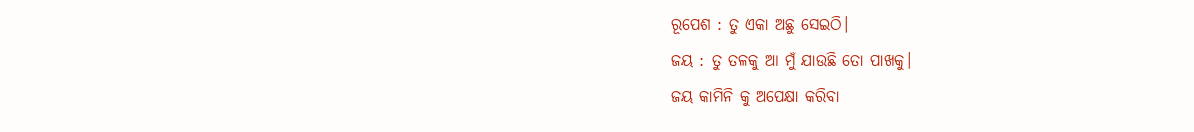ରୂପେଶ : ତୁ ଏକା ଅଛୁ ସେଇଠି।
ଜୟ : ତୁ ତଳକୁ ଆ ମୁଁ ଯାଉଛି ତୋ ପାଖକୁ।
ଜୟ କାମିନି କୁ ଅପେକ୍ଷା କରିବା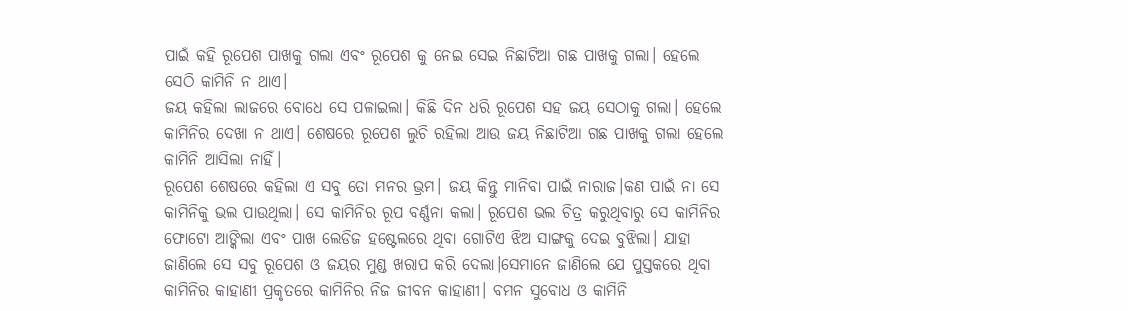ପାଇଁ କହି ରୂପେଶ ପାଖକୁ ଗଲା ଏବଂ ରୂପେଶ କୁ ନେଇ ସେଇ ନିଛାଟିଆ ଗଛ ପାଖକୁ ଗଲା। ହେଲେ ସେଠି କାମିନି ନ ଥାଏ।
ଜୟ କହିଲା ଲାଜରେ ବୋଧେ ସେ ପଳାଇଲା। କିଛି ଦିନ ଧରି ରୂପେଶ ସହ ଜୟ ସେଠାକୁ ଗଲା। ହେଲେ କାମିନିର ଦେଖା ନ ଥାଏ। ଶେଷରେ ରୂପେଶ ଲୁଚି ରହିଲା ଆଉ ଜୟ ନିଛାଟିଆ ଗଛ ପାଖକୁ ଗଲା ହେଲେ କାମିନି ଆସିଲା ନାହିଁ।
ରୂପେଶ ଶେଷରେ କହିଲା ଏ ସବୁ ତୋ ମନର ଭ୍ରମ। ଜୟ କିନ୍ତୁ ମାନିବା ପାଇଁ ନାରାଜ।କଣ ପାଇଁ ନା ସେ କାମିନିକୁ ଭଲ ପାଉଥିଲା। ସେ କାମିନିର ରୂପ ବର୍ଣ୍ଣନା କଲା। ରୂପେଶ ଭଲ ଚିତ୍ର କରୁଥିବାରୁ ସେ କାମିନିର ଫୋଟୋ ଆଙ୍କିଲା ଏବଂ ପାଖ ଲେଡିଜ ହଷ୍ଟେଲରେ ଥିବା ଗୋଟିଏ ଝିଅ ସାଙ୍ଗକୁ ଦେଇ ବୁଝିଲା। ଯାହା ଜାଣିଲେ ସେ ସବୁ ରୂପେଶ ଓ ଜୟର ମୁଣ୍ଡ ଖରାପ କରି ଦେଲା।ସେମାନେ ଜାଣିଲେ ଯେ ପୁସ୍ତକରେ ଥିବା କାମିନିର କାହାଣୀ ପ୍ରକୃତରେ କାମିନିର ନିଜ ଜୀବନ କାହାଣୀ। ବମନ ସୁବୋଧ ଓ କାମିନି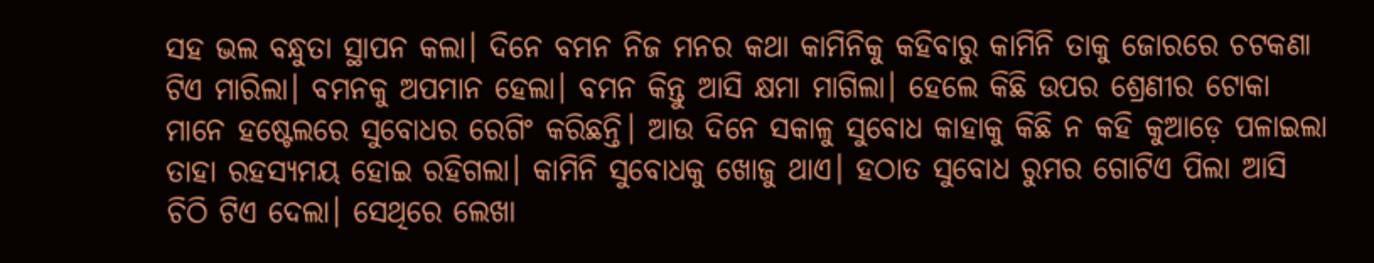ସହ ଭଲ ବନ୍ଧୁତା ସ୍ଥାପନ କଲା। ଦିନେ ବମନ ନିଜ ମନର କଥା କାମିନିକୁ କହିବାରୁ କାମିନି ତାକୁ ଜୋରରେ ଚଟକଣା ଟିଏ ମାରିଲା। ବମନକୁ ଅପମାନ ହେଲା। ବମନ କିନ୍ତୁ ଆସି କ୍ଷମା ମାଗିଲା। ହେଲେ କିଛି ଉପର ଶ୍ରେଣୀର ଟୋକା ମାନେ ହଷ୍ଟେଲରେ ସୁବୋଧର ରେଗିଂ କରିଛନ୍ତି। ଆଉ ଦିନେ ସକାଳୁ ସୁବୋଧ କାହାକୁ କିଛି ନ କହି କୁଆଡ଼େ ପଳାଇଲା ତାହା ରହସ୍ୟମୟ ହୋଇ ରହିଗଲା। କାମିନି ସୁବୋଧକୁ ଖୋଜୁ ଥାଏ। ହଠାତ ସୁବୋଧ ରୁମର ଗୋଟିଏ ପିଲା ଆସି ଚିଠି ଟିଏ ଦେଲା। ସେଥିରେ ଲେଖା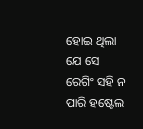ହୋଇ ଥିଲା ଯେ ସେ ରେଗିଂ ସହି ନ ପାରି ହଷ୍ଟେଲ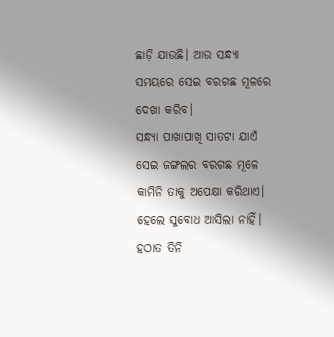ଛାଡ଼ି ଯାଉଛି। ଆଉ ସନ୍ଧ୍ୟା ସମୟରେ ସେଇ ବରଗଛ ମୂଳରେ ଦେଖା କରିବ।
ସନ୍ଧ୍ୟା ପାଖାପାଖି ସାତଟା ଯାଏଁ ସେଇ ଜଙ୍ଗଲର ବରଗଛ ମୂଳେ କାମିନି ତାକୁ ଅପେକ୍ଷା କରିଥାଏ। ହେଲେ ସୁବୋଧ ଆସିଲା ନାହିଁ। ହଠାତ ତିନି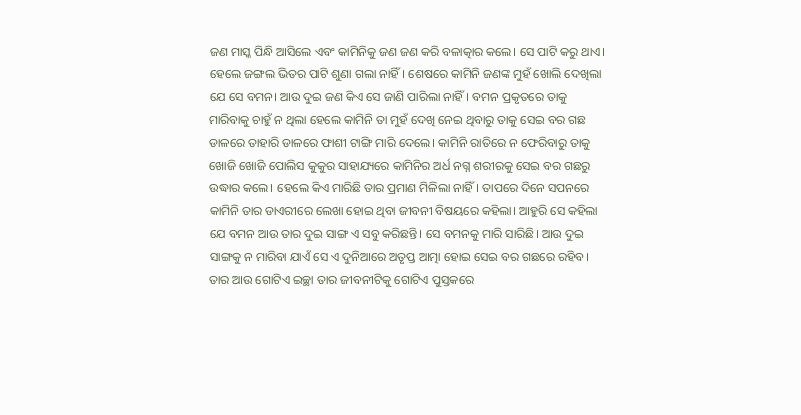ଜଣ ମାସ୍କ ପିନ୍ଧି ଆସିଲେ ଏବଂ କାମିନିକୁ ଜଣ ଜଣ କରି ବଳାତ୍କାର କଲେ। ସେ ପାଟି କରୁ ଥାଏ। ହେଲେ ଜଙ୍ଗଲ ଭିତର ପାଟି ଶୁଣା ଗଲା ନାହିଁ। ଶେଷରେ କାମିନି ଜଣଙ୍କ ମୁହଁ ଖୋଲି ଦେଖିଲା ଯେ ସେ ବମନ। ଆଉ ଦୁଇ ଜଣ କିଏ ସେ ଜାଣି ପାରିଲା ନାହିଁ। ବମନ ପ୍ରକୃତରେ ତାକୁ ମାରିବାକୁ ଚାହୁଁ ନ ଥିଲା ହେଲେ କାମିନି ତା ମୁହଁ ଦେଖି ନେଇ ଥିବାରୁ ତାକୁ ସେଇ ବର ଗଛ ଡାଳରେ ତାହାରି ଡାଳରେ ଫାଶୀ ଟାଙ୍ଗି ମାରି ଦେଲେ। କାମିନି ରାତିରେ ନ ଫେରିବାରୁ ତାକୁ ଖୋଜି ଖୋଜି ପୋଲିସ କୁକୁର ସାହାଯ୍ୟରେ କାମିନିର ଅର୍ଧ ନଗ୍ନ ଶରୀରକୁ ସେଇ ବର ଗଛରୁ ଉଦ୍ଧାର କଲେ। ହେଲେ କିଏ ମାରିଛି ତାର ପ୍ରମାଣ ମିଳିଲା ନାହିଁ। ତାପରେ ଦିନେ ସପନରେ କାମିନି ତାର ଡାଏରୀରେ ଲେଖା ହୋଇ ଥିବା ଜୀବନୀ ବିଷୟରେ କହିଲା। ଆହୁରି ସେ କହିଲା ଯେ ବମନ ଆଉ ତାର ଦୁଇ ସାଙ୍ଗ ଏ ସବୁ କରିଛନ୍ତି। ସେ ବମନକୁ ମାରି ସାରିଛି। ଆଉ ଦୁଇ ସାଙ୍ଗକୁ ନ ମାରିବା ଯାଏଁ ସେ ଏ ଦୁନିଆରେ ଅତୃପ୍ତ ଆତ୍ମା ହୋଇ ସେଇ ବର ଗଛରେ ରହିବ। ତାର ଆଉ ଗୋଟିଏ ଇଚ୍ଛା ତାର ଜୀବନୀଟିକୁ ଗୋଟିଏ ପୁସ୍ତକରେ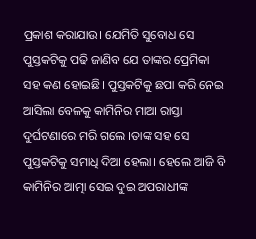ପ୍ରକାଶ କରାଯାଉ। ଯେମିତି ସୁବୋଧ ସେ ପୁସ୍ତକଟିକୁ ପଢି ଜାଣିବ ଯେ ତାଙ୍କର ପ୍ରେମିକା ସହ କଣ ହୋଇଛି। ପୁସ୍ତକଟିକୁ ଛପା କରି ନେଇ ଆସିଲା ବେଳକୁ କାମିନିର ମାଆ ରାସ୍ତା ଦୁର୍ଘଟଣାରେ ମରି ଗଲେ ।ତାଙ୍କ ସହ ସେ ପୁସ୍ତକଟିକୁ ସମାଧି ଦିଆ ହେଲା। ହେଲେ ଆଜି ବି କାମିନିର ଆତ୍ମା ସେଇ ଦୁଇ ଅପରାଧୀଙ୍କ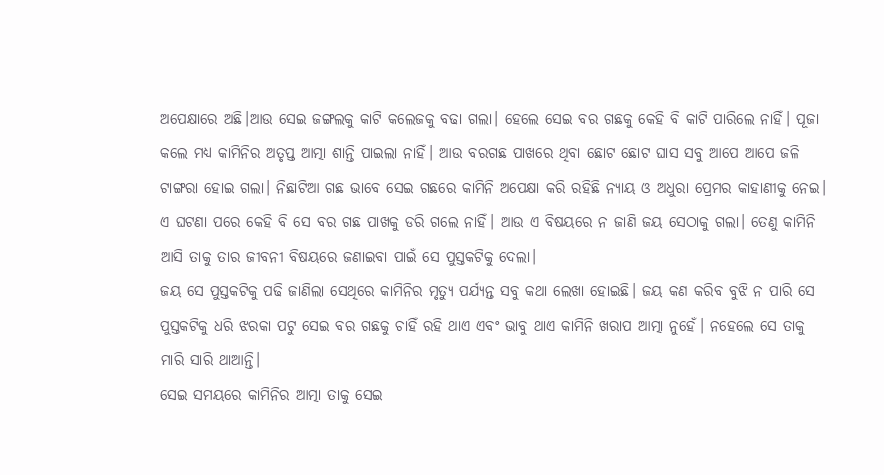ଅପେକ୍ଷାରେ ଅଛି।ଆଉ ସେଇ ଜଙ୍ଗଲକୁ କାଟି କଲେଜକୁ ବଢା ଗଲା। ହେଲେ ସେଇ ବର ଗଛକୁ କେହି ବି କାଟି ପାରିଲେ ନାହିଁ। ପୂଜା କଲେ ମଧ୍ୟ କାମିନିର ଅତୃପ୍ତ ଆତ୍ମା ଶାନ୍ତି ପାଇଲା ନାହିଁ। ଆଉ ବରଗଛ ପାଖରେ ଥିବା ଛୋଟ ଛୋଟ ଘାସ ସବୁ ଆପେ ଆପେ ଜଳି ଟାଙ୍ଗରା ହୋଇ ଗଲା। ନିଛାଟିଆ ଗଛ ଭାବେ ସେଇ ଗଛରେ କାମିନି ଅପେକ୍ଷା କରି ରହିଛି ନ୍ୟାୟ ଓ ଅଧୁରା ପ୍ରେମର କାହାଣୀକୁ ନେଇ। ଏ ଘଟଣା ପରେ କେହି ବି ସେ ବର ଗଛ ପାଖକୁ ଡରି ଗଲେ ନାହିଁ। ଆଉ ଏ ବିଷୟରେ ନ ଜାଣି ଜୟ ସେଠାକୁ ଗଲା। ତେଣୁ କାମିନି ଆସି ତାକୁ ତାର ଜୀବନୀ ବିଷୟରେ ଜଣାଇବା ପାଇଁ ସେ ପୁସ୍ତକଟିକୁ ଦେଲା।
ଜୟ ସେ ପୁସ୍ତକଟିକୁ ପଢି ଜାଣିଲା ସେଥିରେ କାମିନିର ମୃତ୍ୟୁ ପର୍ଯ୍ୟନ୍ତ ସବୁ କଥା ଲେଖା ହୋଇଛି। ଜୟ କଣ କରିବ ବୁଝି ନ ପାରି ସେ ପୁସ୍ତକଟିକୁ ଧରି ଝରକା ପଟୁ ସେଇ ବର ଗଛକୁ ଚାହିଁ ରହି ଥାଏ ଏବଂ ଭାବୁ ଥାଏ କାମିନି ଖରାପ ଆତ୍ମା ନୁହେଁ। ନହେଲେ ସେ ତାକୁ ମାରି ସାରି ଥାଆନ୍ତି।
ସେଇ ସମୟରେ କାମିନିର ଆତ୍ମା ତାକୁ ସେଇ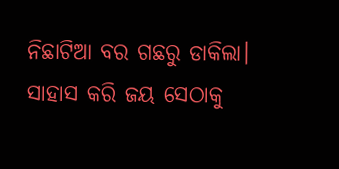ନିଛାଟିଆ ବର ଗଛରୁ ଡାକିଲା। ସାହାସ କରି ଜୟ ସେଠାକୁ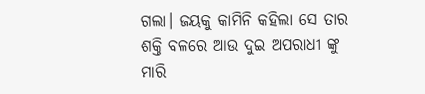ଗଲା। ଜୟକୁ କାମିନି କହିଲା ସେ ତାର ଶକ୍ତି ବଳରେ ଆଉ ଦୁଇ ଅପରାଧୀ ଙ୍କୁ ମାରି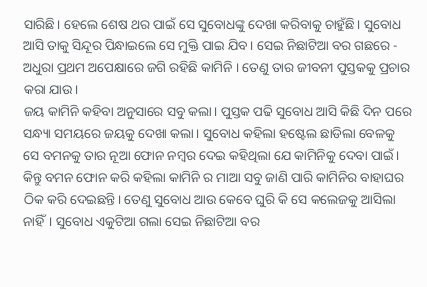ସାରିଛି। ହେଲେ ଶେଷ ଥର ପାଇଁ ସେ ସୁବୋଧଙ୍କୁ ଦେଖା କରିବାକୁ ଚାହୁଁଛି। ସୁବୋଧ ଆସି ତାକୁ ସିନ୍ଦୂର ପିନ୍ଧାଇଲେ ସେ ମୁକ୍ତି ପାଇ ଯିବ। ସେଇ ନିଛାଟିଆ ବର ଗଛରେ - ଅଧୁରା ପ୍ରଥମ ଅପେକ୍ଷାରେ ଜଗି ରହିଛି କାମିନି । ତେଣୁ ତାର ଜୀବନୀ ପୁସ୍ତକକୁ ପ୍ରଚାର କରା ଯାଉ।
ଜୟ କାମିନି କହିବା ଅନୁସାରେ ସବୁ କଲା। ପୁସ୍ତକ ପଢି ସୁବୋଧ ଆସି କିଛି ଦିନ ପରେ ସନ୍ଧ୍ୟା ସମୟରେ ଜୟକୁ ଦେଖା କଲା। ସୁବୋଧ କହିଲା ହଷ୍ଟେଲ ଛାଡିଲା ବେଳକୁ ସେ ବମନକୁ ତାର ନୂଆ ଫୋନ ନମ୍ବର ଦେଇ କହିଥିଲା ଯେ କାମିନିକୁ ଦେବା ପାଇଁ। କିନ୍ତୁ ବମନ ଫୋନ କରି କହିଲା କାମିନି ର ମାଆ ସବୁ ଜାଣି ପାରି କାମିନିର ବାହାଘର ଠିକ କରି ଦେଇଛନ୍ତି। ତେଣୁ ସୁବୋଧ ଆଉ କେବେ ଘୁରି କି ସେ କଲେଜକୁ ଆସିଲା ନାହିଁ। ସୁବୋଧ ଏକୁଟିଆ ଗଲା ସେଇ ନିଛାଟିଆ ବର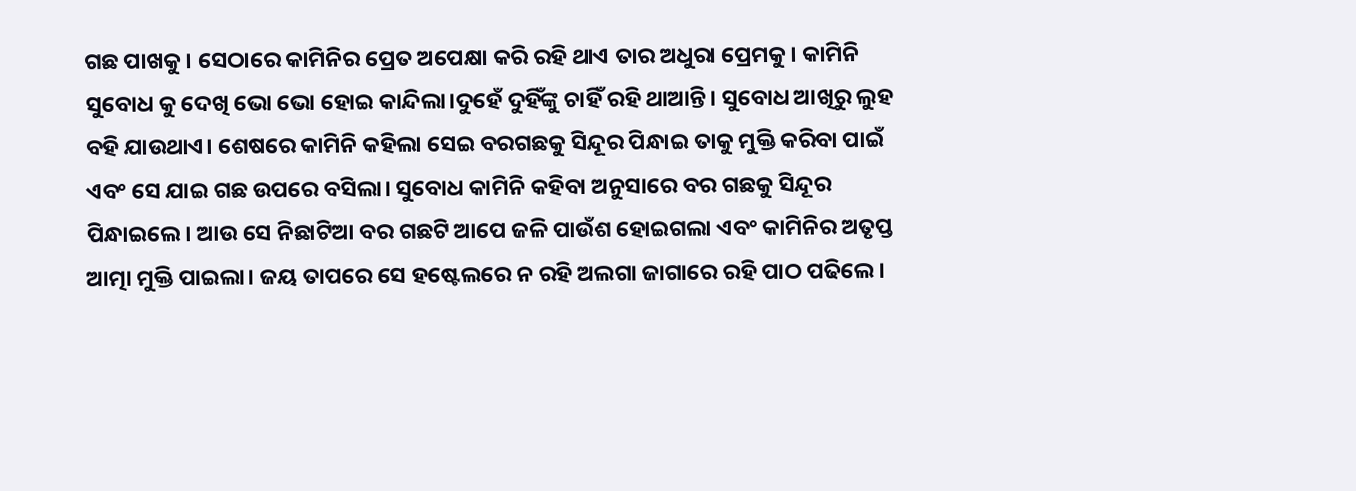ଗଛ ପାଖକୁ। ସେଠାରେ କାମିନିର ପ୍ରେତ ଅପେକ୍ଷା କରି ରହି ଥାଏ ତାର ଅଧୁରା ପ୍ରେମକୁ। କାମିନି ସୁବୋଧ କୁ ଦେଖି ଭୋ ଭୋ ହୋଇ କାନ୍ଦିଲା।ଦୁହେଁ ଦୁହିଁଙ୍କୁ ଚାହିଁ ରହି ଥାଆନ୍ତି। ସୁବୋଧ ଆଖିରୁ ଲୁହ ବହି ଯାଉଥାଏ। ଶେଷରେ କାମିନି କହିଲା ସେଇ ବରଗଛକୁ ସିନ୍ଦୂର ପିନ୍ଧାଇ ତାକୁ ମୁକ୍ତି କରିବା ପାଇଁ ଏବଂ ସେ ଯାଇ ଗଛ ଉପରେ ବସିଲା। ସୁବୋଧ କାମିନି କହିବା ଅନୁସାରେ ବର ଗଛକୁ ସିନ୍ଦୂର ପିନ୍ଧାଇଲେ। ଆଉ ସେ ନିଛାଟିଆ ବର ଗଛଟି ଆପେ ଜଳି ପାଉଁଶ ହୋଇଗଲା ଏବଂ କାମିନିର ଅତୃପ୍ତ ଆତ୍ମା ମୁକ୍ତି ପାଇଲା। ଜୟ ତାପରେ ସେ ହଷ୍ଟେଲରେ ନ ରହି ଅଲଗା ଜାଗାରେ ରହି ପାଠ ପଢିଲେ।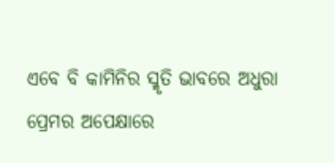ଏବେ ବି କାମିନିର ସ୍ମୃତି ଭାବରେ ଅଧୁରା ପ୍ରେମର ଅପେକ୍ଷାରେ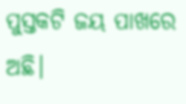ପୁସ୍ତକଟି ଜୟ ପାଖରେ ଅଛି।